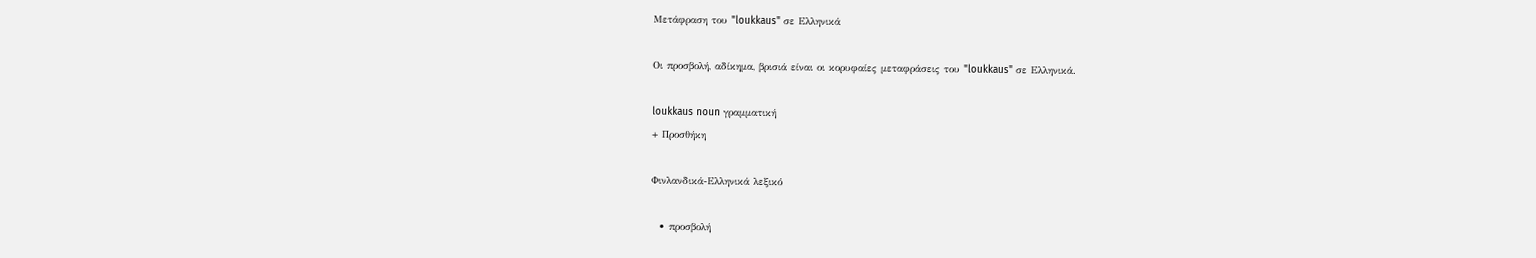Μετάφραση του "loukkaus" σε Ελληνικά

Οι προσβολή, αδίκημα, βρισιά είναι οι κορυφαίες μεταφράσεις του "loukkaus" σε Ελληνικά.

loukkaus noun γραμματική
+ Προσθήκη

Φινλανδικά-Ελληνικά λεξικό

  • προσβολή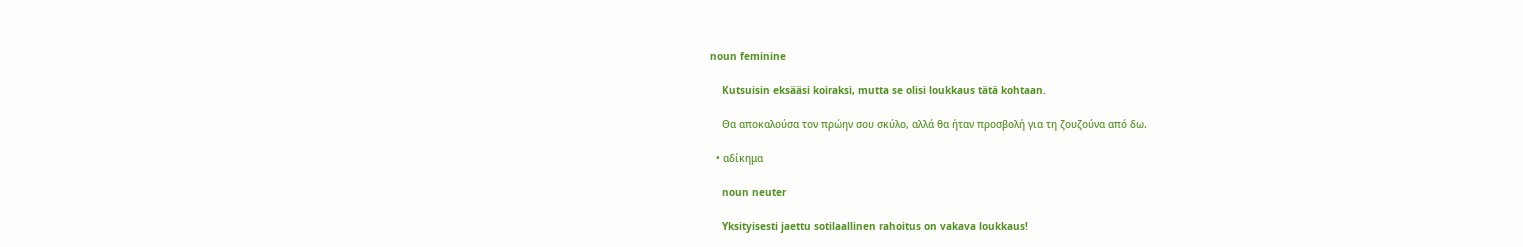noun feminine

    Kutsuisin eksääsi koiraksi, mutta se olisi loukkaus tätä kohtaan.

    Θα αποκαλούσα τον πρώην σου σκύλο, αλλά θα ήταν προσβολή για τη ζουζούνα από δω.

  • αδίκημα

    noun neuter

    Yksityisesti jaettu sotilaallinen rahoitus on vakava loukkaus!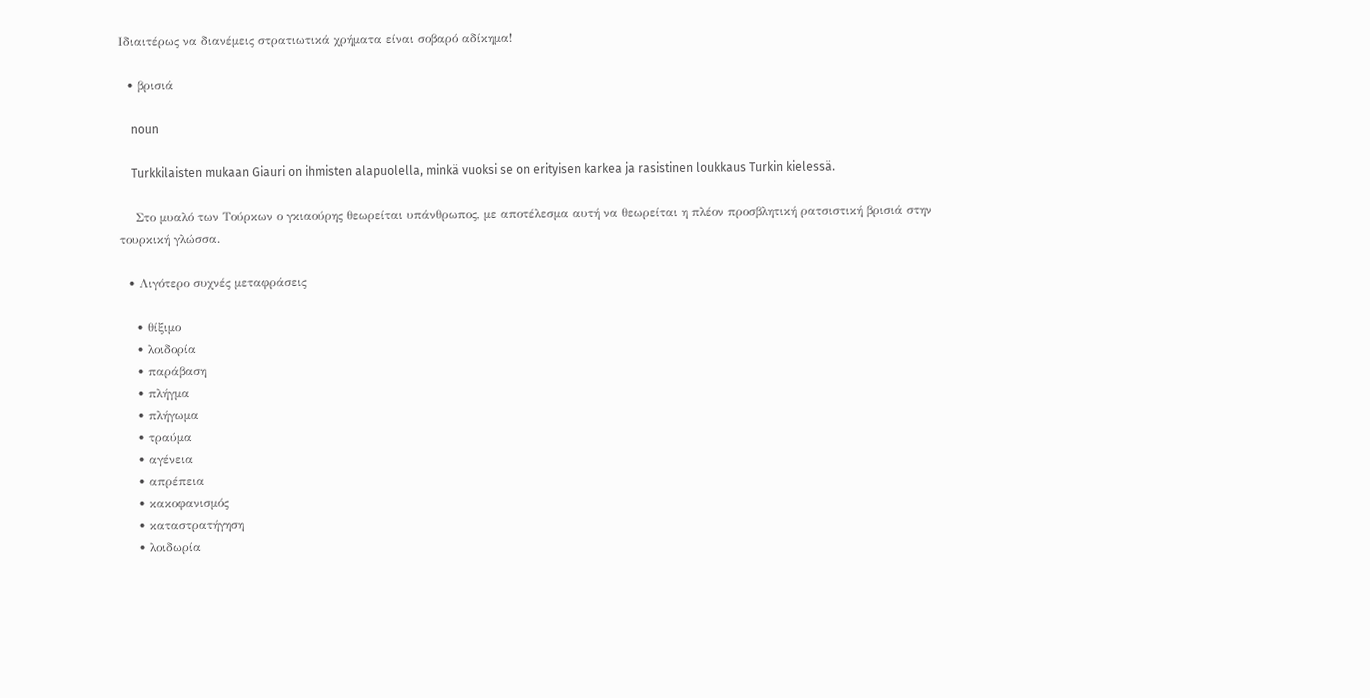Ιδιαιτέρως να διανέμεις στρατιωτικά χρήματα είναι σοβαρό αδίκημα!

  • βρισιά

    noun

    Turkkilaisten mukaan Giauri on ihmisten alapuolella, minkä vuoksi se on erityisen karkea ja rasistinen loukkaus Turkin kielessä.

    Στο μυαλό των Τούρκων ο γκιαούρης θεωρείται υπάνθρωπος, με αποτέλεσμα αυτή να θεωρείται η πλέον προσβλητική ρατσιστική βρισιά στην τουρκική γλώσσα.

  • Λιγότερο συχνές μεταφράσεις

    • θίξιμο
    • λοιδορία
    • παράβαση
    • πλήγμα
    • πλήγωμα
    • τραύμα
    • αγένεια
    • απρέπεια
    • κακοφανισμός
    • καταστρατήγηση
    • λοιδωρία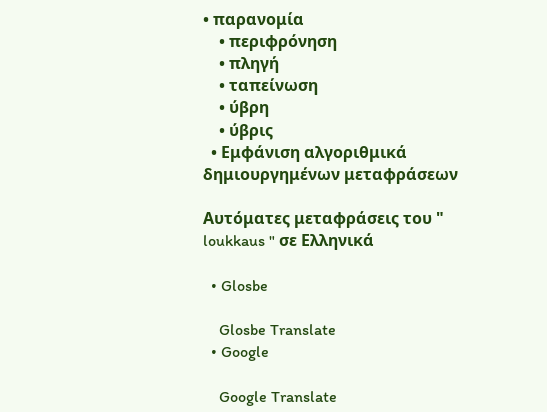• παρανομία
    • περιφρόνηση
    • πληγή
    • ταπείνωση
    • ύβρη
    • ύβρις
  • Εμφάνιση αλγοριθμικά δημιουργημένων μεταφράσεων

Αυτόματες μεταφράσεις του " loukkaus " σε Ελληνικά

  • Glosbe

    Glosbe Translate
  • Google

    Google Translate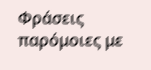Φράσεις παρόμοιες με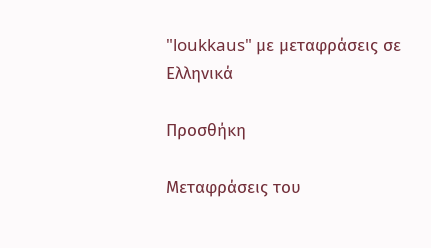"loukkaus" με μεταφράσεις σε Ελληνικά

Προσθήκη

Μεταφράσεις του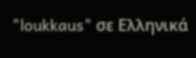"loukkaus" σε Ελληνικά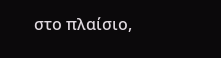στο πλαίσιο,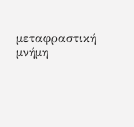μεταφραστική μνήμη